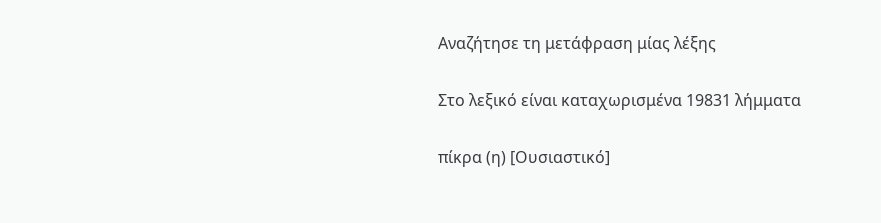Αναζήτησε τη μετάφραση μίας λέξης

Στο λεξικό είναι καταχωρισμένα 19831 λήμματα

πίκρα (η) [Ουσιαστικό]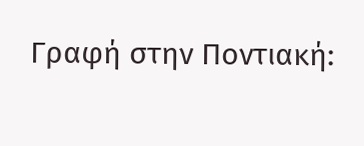Γραφή στην Ποντιακή: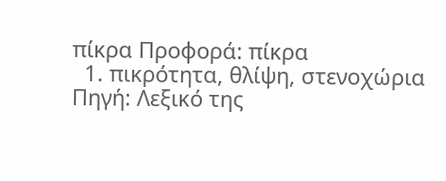πίκρα Προφορά: πίκρα
  1. πικρότητα, θλίψη, στενοχώρια Πηγή: Λεξικό της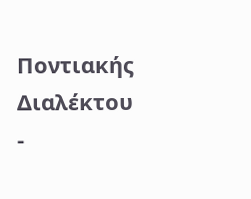Ποντιακής Διαλέκτου -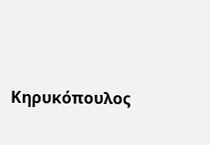Κηρυκόπουλος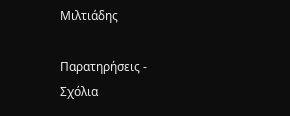Μιλτιάδης

Παρατηρήσεις - Σχόλια